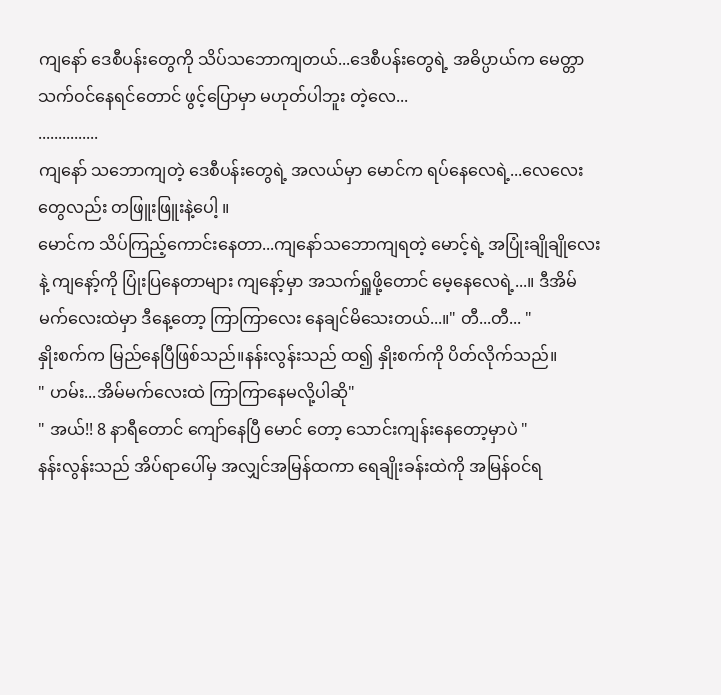ကျနော် ဒေစီပန်းတွေကို သိပ်သဘောကျတယ်...ဒေစီပန်းတွေရဲ့ အဓိပ္ပာယ်က မေတ္တာသက်ဝင်နေရင်တောင် ဖွင့်ပြောမှာ မဟုတ်ပါဘူး တဲ့လေ...
...............
ကျနော် သဘောကျတဲ့ ဒေစီပန်းတွေရဲ့ အလယ်မှာ မောင်က ရပ်နေလေရဲ့...လေလေးတွေလည်း တဖြူးဖြူးနဲ့ပေါ့ ။
မောင်က သိပ်ကြည့်ကောင်းနေတာ...ကျနော်သဘောကျရတဲ့ မောင့်ရဲ့ အပြုံးချိုချိုလေးနဲ့ ကျနော့်ကို ပြုံးပြနေတာများ ကျနော့်မှာ အသက်ရှူဖို့တောင် မေ့နေလေရဲ့...။ ဒီအိမ်မက်လေးထဲမှာ ဒီနေ့တော့ ကြာကြာလေး နေချင်မိသေးတယ်...။" တီ...တီ... "
နှိုးစက်က မြည်နေပြီဖြစ်သည်။နန်းလွန်းသည် ထ၍ နှိုးစက်ကို ပိတ်လိုက်သည်။
" ဟမ်း...အိမ်မက်လေးထဲ ကြာကြာနေမလို့ပါဆို"
" အယ်!! 8 နာရီတောင် ကျော်နေပြီ မောင် တော့ သောင်းကျန်းနေတော့မှာပဲ "
နန်းလွန်းသည် အိပ်ရာပေါ်မှ အလျှင်အမြန်ထကာ ရေချိုးခန်းထဲကို အမြန်ဝင်ရ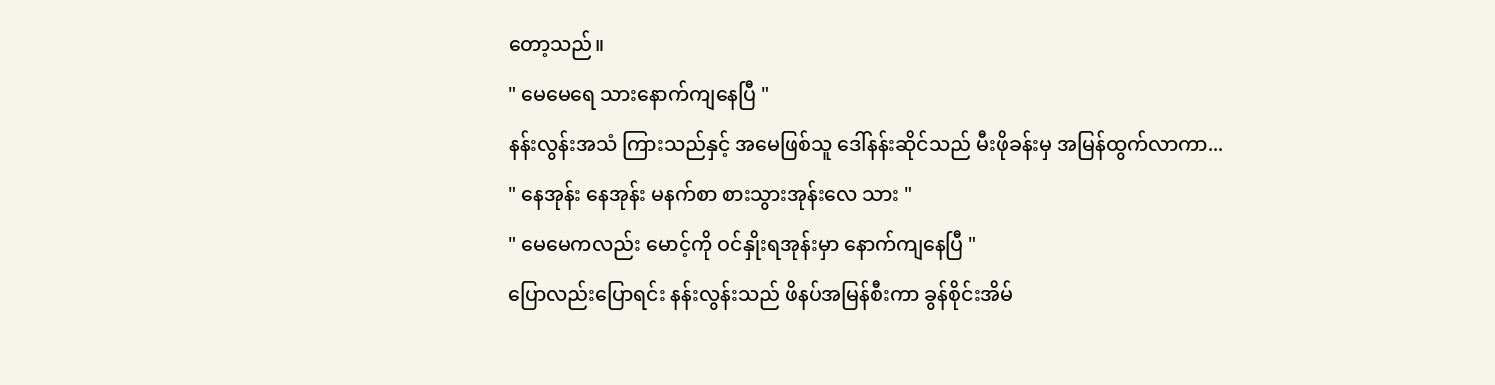တော့သည်။
" မေမေရေ သားနောက်ကျနေပြီ "
နန်းလွန်းအသံ ကြားသည်နှင့် အမေဖြစ်သူ ဒေါ်နန်းဆိုင်သည် မီးဖိုခန်းမှ အမြန်ထွက်လာကာ...
" နေအုန်း နေအုန်း မနက်စာ စားသွားအုန်းလေ သား "
" မေမေကလည်း မောင့်ကို ဝင်နှိုးရအုန်းမှာ နောက်ကျနေပြီ "
ပြောလည်းပြောရင်း နန်းလွန်းသည် ဖိနပ်အမြန်စီးကာ ခွန်စိုင်းအိမ်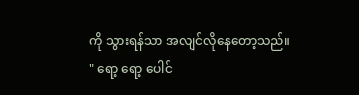ကို သွားရန်သာ အလျင်လိုနေတော့သည်။
" ရော့ ရော့ ပေါင်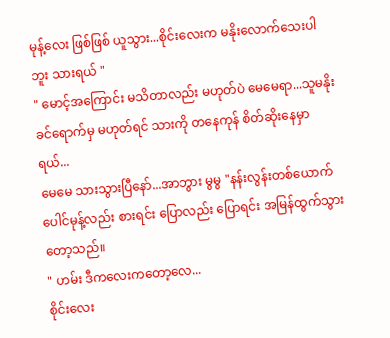မုန့်လေး ဖြစ်ဖြစ် ယူသွား...စိုင်းလေးက မနိုးလောက်သေးပါဘူး သားရယ် "
" မောင့်အကြောင်း မသိတာလည်း မဟုတ်ပဲ မေမေရာ...သူမနိုးခင်ရောက်မှ မဟုတ်ရင် သားကို တနေကုန် စိတ်ဆိုးနေမှာရယ်...
မေမေ သားသွားပြီနော်...အာဘွား မွမွ "နန်းလွန်းတစ်ယောက် ပေါင်မုန့်လည်း စားရင်း ပြောလည်း ပြောရင်း အမြန်ထွက်သွားတော့သည်။
" ဟမ်း ဒီကလေးကတော့လေ...
စိုင်းလေး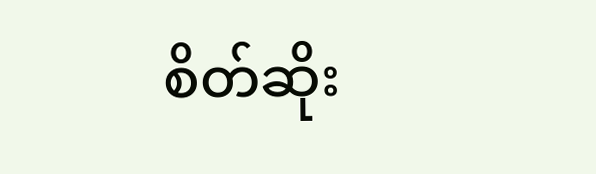စိတ်ဆိုး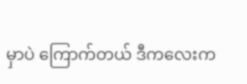မှာပဲ ကြောက်တယ် ဒီကလေးက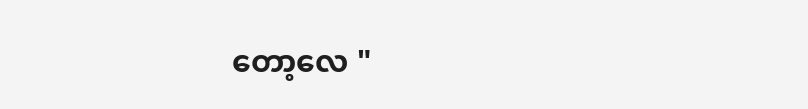တော့လေ "